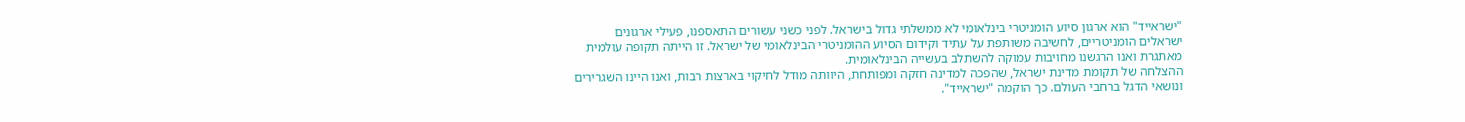"ישראייד" הוא ארגון סיוע הומניטרי בינלאומי לא ממשלתי גדול בישראל. לפני כשני עשורים התאספנו, פעילי ארגונים ישראלים הומניטריים, לחשיבה משותפת על עתיד וקידום הסיוע ההומניטרי הבינלאומי של ישראל. זו הייתה תקופה עולמית מאתגרת ואנו הרגשנו מחויבות עמוקה להשתלב בעשייה הבינלאומית.
ההצלחה של תקומת מדינת ישראל, שהפכה למדינה חזקה ומפותחת, היוותה מודל לחיקוי בארצות רבות, ואנו היינו השגרירים ונושאי הדגל ברחבי העולם. כך הוקמה "ישראייד".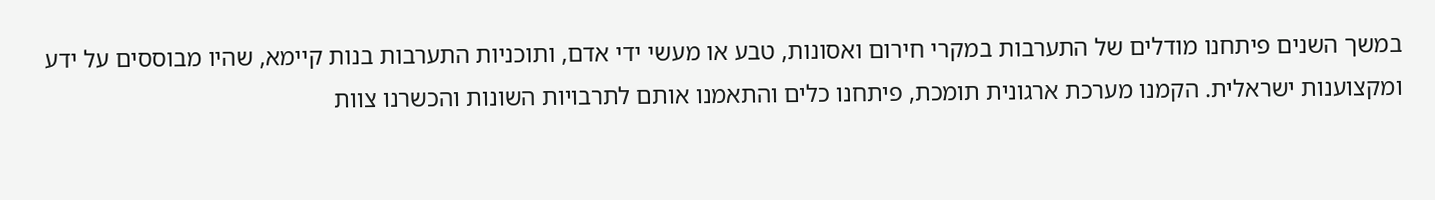במשך השנים פיתחנו מודלים של התערבות במקרי חירום ואסונות, טבע או מעשי ידי אדם, ותוכניות התערבות בנות קיימא, שהיו מבוססים על ידע ומקצוענות ישראלית. הקמנו מערכת ארגונית תומכת, פיתחנו כלים והתאמנו אותם לתרבויות השונות והכשרנו צוות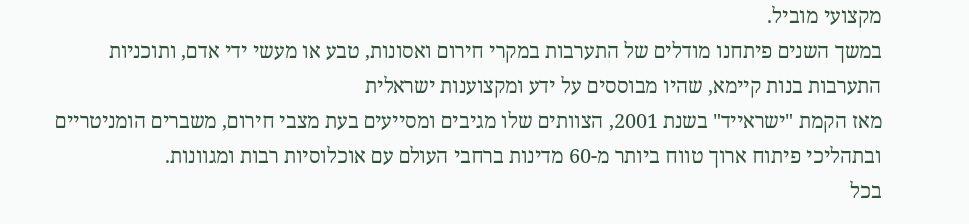מקצועי מוביל.
במשך השנים פיתחנו מודלים של התערבות במקרי חירום ואסונות, טבע או מעשי ידי אדם, ותוכניות התערבות בנות קיימא, שהיו מבוססים על ידע ומקצוענות ישראלית
מאז הקמת "ישראייד" בשנת 2001, הצוותים שלו מגיבים ומסייעים בעת מצבי חירום, משברים הומניטריים ובתהליכי פיתוח ארוך טווח ביותר מ-60 מדינות ברחבי העולם עם אוכלוסיות רבות ומגוונות.
בכל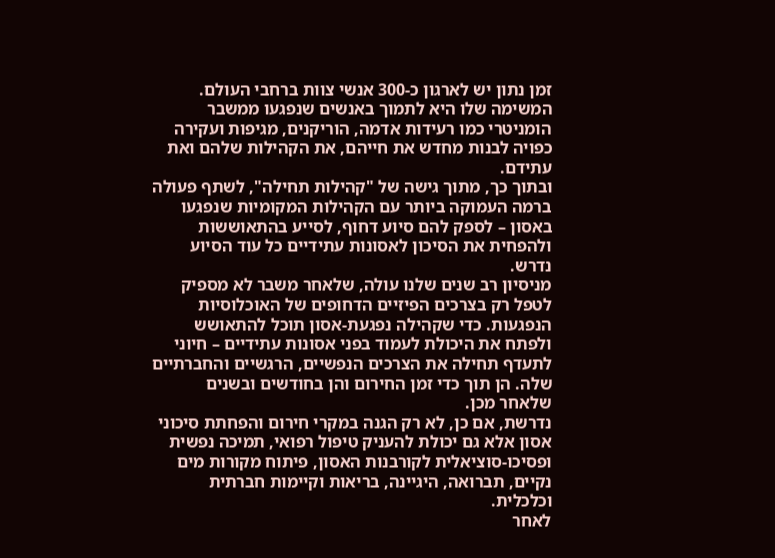זמן נתון יש לארגון כ-300 אנשי צוות ברחבי העולם. המשימה שלו היא לתמוך באנשים שנפגעו ממשבר הומניטרי כמו רעידות אדמה, הוריקנים, מגיפות ועקירה כפויה לבנות מחדש את חייהם, את הקהילות שלהם ואת עתידם.
ובתוך כך, מתוך גישה של "קהילות תחילה", לשתף פעולה ברמה העמוקה ביותר עם הקהילות המקומיות שנפגעו באסון – לספק להם סיוע דחוף, לסייע בהתאוששות ולהפחית את הסיכון לאסונות עתידיים כל עוד הסיוע נדרש.
מניסיון רב שנים שלנו עולה, שלאחר משבר לא מספיק לטפל רק בצרכים הפיזיים הדחופים של האוכלוסיות הנפגעות. כדי שקהילה נפגעת-אסון תוכל להתאושש ולפתח את היכולת לעמוד בפני אסונות עתידיים – חיוני לתעדף תחילה את הצרכים הנפשיים, הרגשיים והחברתיים שלה. הן תוך כדי זמן החירום והן בחודשים ובשנים שלאחר מכן.
נדרשת, אם כן, לא רק הגנה במקרי חירום והפחתת סיכוני אסון אלא גם יכולת להעניק טיפול רפואי, תמיכה נפשית ופסיכו-סוציאלית לקורבנות האסון, פיתוח מקורות מים נקיים, תברואה, היגיינה, בריאות וקיימות חברתית וכלכלית.
לאחר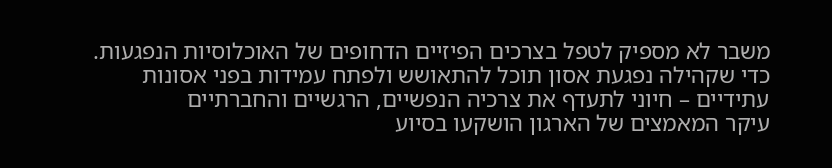משבר לא מספיק לטפל בצרכים הפיזיים הדחופים של האוכלוסיות הנפגעות. כדי שקהילה נפגעת אסון תוכל להתאושש ולפתח עמידות בפני אסונות עתידיים – חיוני לתעדף את צרכיה הנפשיים, הרגשיים והחברתיים
עיקר המאמצים של הארגון הושקעו בסיוע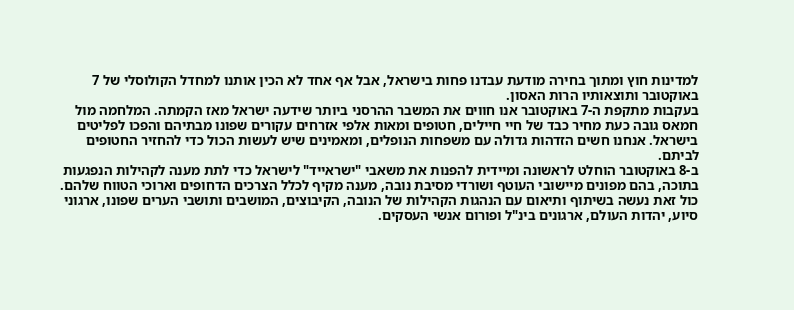למדינות חוץ ומתוך בחירה מודעת עבדנו פחות בישראל, אבל אף אחד לא הכין אותנו למחדל הקולוסלי של 7 באוקטובר ותוצאותיו הרות האסון.
בעקבות מתקפת ה-7 באוקטובר אנו חווים את המשבר ההרסני ביותר שידעה ישראל מאז הקמתה. המלחמה מול חמאס גובה כעת מחיר כבד של חיי חיילים, חטופים ומאות אלפי אזרחים עקורים שפונו מבתיהם והפכו לפליטים בישראל. אנחנו חשים הזדהות גדולה עם משפחות הנופלים, ומאמינים שיש לעשות הכול כדי להחזיר החטופים לביתם.
ב-8 באוקטובר הוחלט לראשונה ומיידית להפנות את משאבי "ישראייד" לישראל כדי לתת מענה לקהילות הנפגעות בתוכה, בהם מפונים מיישובי העוטף ושורדי מסיבת נובה, מענה מקיף לכלל הצרכים הדחופים וארוכי הטווח שלהם. כול זאת נעשה בשיתוף ותיאום עם הנהגות הקהילות של הנובה, הקיבוצים, המושבים ותושבי הערים שפונו, ארגוני סיוע, יהדות העולם, ארגונים בינ"ל ופורום אנשי העסקים.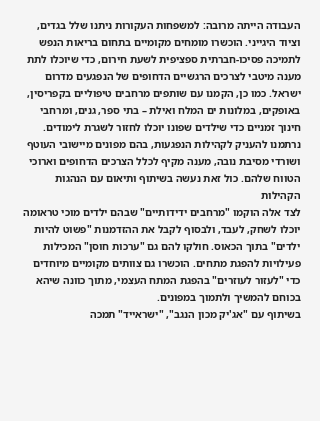העבודה הייתה מרובה: למשפחות העקורות ניתנו שלל בגדים, וציוד היגייני. הוכשרו מומחים מקומיים בתחום בריאות הנפש לתמיכה פסיכו-חברתית ספציפית לשעת חירום, כדי שיוכלו לתת מענה מיטבי לצרכים הרגשיים הדחופים של הנפגעים מדרום ישראל. כמו כן, הקמנו עם שותפים מרחבים טיפוליים בקפריסין, באופקים, במלונות ים המלח ואילת – בתי ספר, גנים, ומרחבי חינוך זמניים כדי שילדים שפונו יוכלו לחזור לשגרת לימודים.
נרתמנו להעניק לקהילות הנפגעות, בהם מפונים מיישובי העוטף ושורדי מסיבת נובה, מענה מקיף לכלל הצרכים הדחופים וארוכי הטווח שלהם. כול זאת נעשה בשיתוף ותיאום עם הנהגות הקהילות
לצד אלה הוקמו "מרחבים ידידותיים" שבהם ילדים מוכי טראומה יוכלו לשחק, לעבד, ולבסוף לקבל את ההזדמנות "פשוט להיות ילדים" בתוך הכאוס. חולקו להם גם "ערכות חוסן" המכילות פעילויות להפגת מתחים. הוכשרו גם צוותים מקומיים מיוחדים כדי "לעזור לעוזרים" בהפגת המתח העצמי, מתוך כוונה שיהא בכוחם להמשיך ולתמוך במפונים.
בשיתוף עם "אג'יק מכון הנגב", "ישראייד" תמכה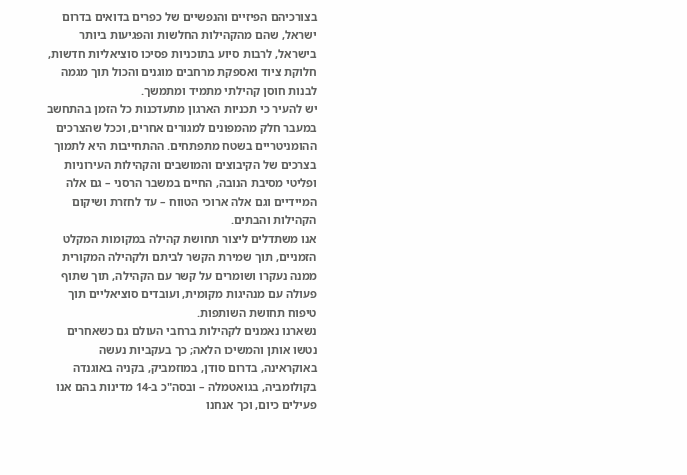בצורכיהם הפיזיים והנפשיים של כפרים בדואים בדרום ישראל, שהם מהקהילות החלשות והפגיעות ביותר בישראל, לרבות סיוע בתוכניות פסיכו סוציאליות חדשות, חלוקת ציוד ואספקת מרחבים מוגנים והכול תוך מגמה לבנות חוסן קהילתי מתמיד ומתמשך.
יש להעיר כי תכניות הארגון מתעדכנות כל הזמן בהתחשב במעבר חלק מהמפונים למגורים אחרים, וככל שהצרכים ההומניטריים בשטח מתפתחים. ההתחייבות היא לתמוך בצרכים של הקיבוצים והמושבים והקהילות העירוניות ופליטי מסיבת הנובה, החיים במשבר הרסני – גם אלה המיידיים וגם אלה ארוכי הטווח – עד לחזרת ושיקום הקהילות והבתים.
אנו משתדלים ליצור תחושת קהילה במקומות המקלט הזמניים, תוך שמירת הקשר לביתם ולקהילה המקורית ממנה נעקרו ושומרים על קשר עם הקהילה, תוך שתוף פעולה עם מנהיגות מקומית, ועובדים סוציאליים תוך טיפוח תחושת השותפות.
נשארנו נאמנים לקהילות ברחבי העולם גם כשאחרים נטשו אותן והמשיכו הלאה; כך בעקביות נעשה באוקראינה, בדרום סודן, במוזמביק, בקניה באוגנדה בקולומביה, בגואטמלה – ובסה"כ ב-14 מדינות בהם אנו פעילים כיום, וכך אנחנו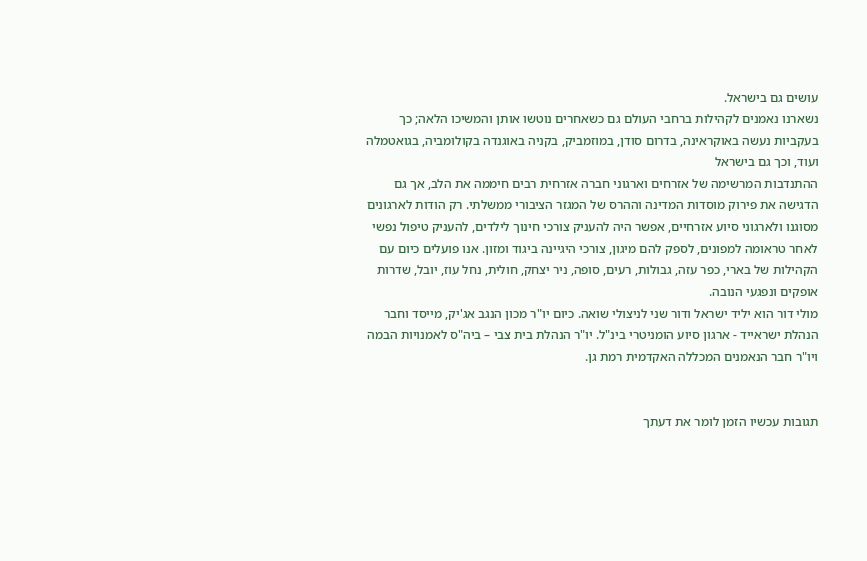עושים גם בישראל.
נשארנו נאמנים לקהילות ברחבי העולם גם כשאחרים נוטשו אותן והמשיכו הלאה; כך בעקביות נעשה באוקראינה, בדרום סודן, במוזמביק, בקניה באוגנדה בקולומביה, בגואטמלה ועוד, וכך גם בישראל
ההתנדבות המרשימה של אזרחים וארגוני חברה אזרחית רבים חיממה את הלב, אך גם הדגישה את פירוק מוסדות המדינה וההרס של המגזר הציבורי ממשלתי. רק הודות לארגונים מסוגנו ולארגוני סיוע אזרחיים, אפשר היה להעניק צורכי חינוך לילדים, להעניק טיפול נפשי לאחר טראומה למפונים, לספק להם מיגון, צורכי היגיינה ביגוד ומזון. אנו פועלים כיום עם הקהילות של בארי, כפר עזה, גבולות, רעים, סופה, ניר יצחק, חולית, נחל עוז, יובל, שדרות אופקים ונפגעי הנובה.
מולי דור הוא יליד ישראל ודור שני לניצולי שואה. כיום יו"ר מכון הנגב אג'יק, מייסד וחבר הנהלת ישראייד - ארגון סיוע הומניטרי בינ"ל. יו"ר הנהלת בית צבי – ביה"ס לאמנויות הבמה ויו"ר חבר הנאמנים המכללה האקדמית רמת גן.


תגובות עכשיו הזמן לומר את דעתך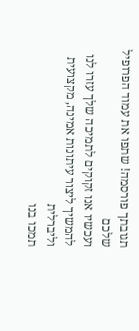תגובתך פורסמה! שתפו את עמוד הפרופיל שלכם
ועכשיו אנו זקוקים לתמיכה שלך עזרו לנו להמשיך ליצור עיתונות אמינה, מקצועית וליברלית
תמכו בנו